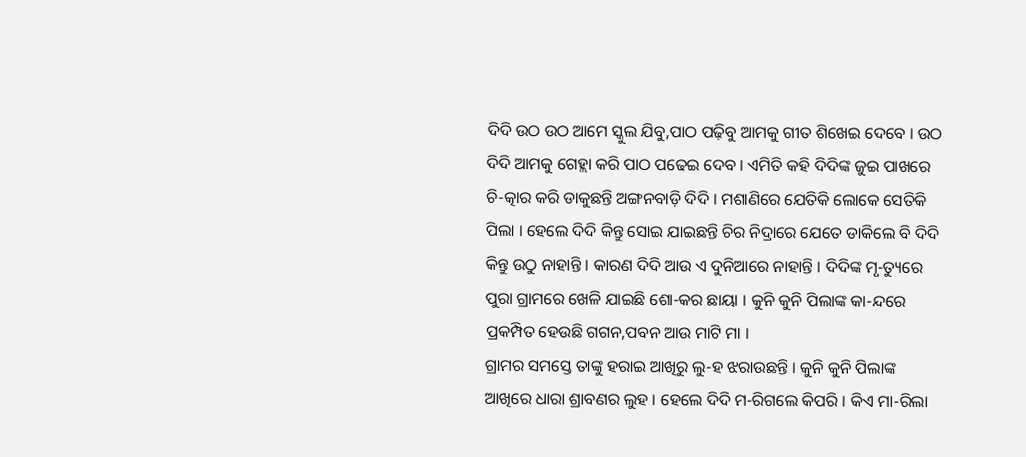ଦିଦି ଉଠ ଉଠ ଆମେ ସ୍କୁଲ ଯିବୁ,ପାଠ ପଢ଼ିବୁ ଆମକୁ ଗୀତ ଶିଖେଇ ଦେବେ । ଉଠ ଦିଦି ଆମକୁ ଗେହ୍ଲା କରି ପାଠ ପଢେଇ ଦେବ । ଏମିତି କହି ଦିଦିଙ୍କ ଜୁଇ ପାଖରେ ଚି-ତ୍କାର କରି ଡାକୁଛନ୍ତି ଅଙ୍ଗନବାଡ଼ି ଦିଦି । ମଶାଣିରେ ଯେତିକି ଲୋକେ ସେତିକି ପିଲା । ହେଲେ ଦିଦି କିନ୍ତୁ ସୋଇ ଯାଇଛନ୍ତି ଚିର ନିଦ୍ରାରେ ଯେତେ ଡାକିଲେ ବି ଦିଦି କିନ୍ତୁ ଉଠୁ ନାହାନ୍ତି । କାରଣ ଦିଦି ଆଉ ଏ ଦୁନିଆରେ ନାହାନ୍ତି । ଦିଦିଙ୍କ ମୃ-ତ୍ୟୁରେ ପୁରା ଗ୍ରାମରେ ଖେଳି ଯାଇଛି ଶୋ-କର ଛାୟା । କୁନି କୁନି ପିଲାଙ୍କ କା-ନ୍ଦରେ ପ୍ରକମ୍ପିତ ହେଉଛି ଗଗନ,ପବନ ଆଉ ମାଟି ମା ।
ଗ୍ରାମର ସମସ୍ତେ ତାଙ୍କୁ ହରାଇ ଆଖିରୁ ଲୁ-ହ ଝରାଉଛନ୍ତି । କୁନି କୁନି ପିଲାଙ୍କ ଆଖିରେ ଧାରା ଶ୍ରାବଣର ଲୁହ । ହେଲେ ଦିଦି ମ-ରିଗଲେ କିପରି । କିଏ ମା-ରିଲା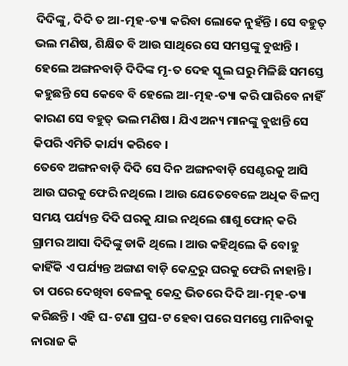ଦିଦିଙ୍କୁ, ଦିଦି ତ ଆ-ତ୍ମହ-ତ୍ୟା କରିବା ଲୋକେ ନୁହଁନ୍ତି । ସେ ବହୁତ୍ ଭଲ ମଣିଷ, ଶିକ୍ଷିତ ବି ଆଉ ସାଥିରେ ସେ ସମସ୍ତଙ୍କୁ ବୁଝାନ୍ତି । ହେଲେ ଅଙ୍ଗନବାଡ଼ି ଦିଦିଙ୍କ ମୃ-ତ ଦେହ ସ୍କୁଲ ଘରୁ ମିଳିଛି ସମସ୍ତେ କହୁଛନ୍ତି ସେ କେବେ ବି ହେଲେ ଆ-ତ୍ମହ-ତ୍ୟା କରି ପାରିବେ ନାହିଁ କାରଣ ସେ ବହୁତ୍ ଭଲ ମଣିଷ । ଯିଏ ଅନ୍ୟ ମାନଙ୍କୁ ବୁଝାନ୍ତି ସେ କିପରି ଏମିତି କାର୍ଯ୍ୟ କରିବେ ।
ତେବେ ଅଙ୍ଗନବାଡ଼ି ଦିଦି ସେ ଦିନ ଅଙ୍ଗନବାଡ଼ି ସେଣ୍ଟରକୁ ଆସି ଆଉ ଘରକୁ ଫେରି ନଥିଲେ । ଆଉ ଯେତେବେଳେ ଅଧିକ ବିଳମ୍ବ ସମୟ ପର୍ଯ୍ୟନ୍ତ ଦିଦି ଘରକୁ ଯାଇ ନଥିଲେ ଶାଶୁ ଫୋନ୍ କରି ଗ୍ରାମର ଆସା ଦିଦିଙ୍କୁ ଡାକି ଥିଲେ । ଆଉ କହିଥିଲେ କି ବୋହୁ କାହିଁକି ଏ ପର୍ଯ୍ୟନ୍ତ ଅଙ୍ଗଣ ବାଡ଼ି କେନ୍ଦ୍ରରୁ ଘରକୁ ଫେରି ନାହାନ୍ତି । ତା ପରେ ଦେଖିବା ବେଳକୁ କେନ୍ଦ୍ର ଭିତରେ ଦିଦି ଆ-ତ୍ମହ-ତ୍ୟା କରିଛନ୍ତି । ଏହି ଘ-ଟଣା ପ୍ରଘ-ଟ ହେବା ପରେ ସମସ୍ତେ ମାନିବାକୁ ନାରାଜ କି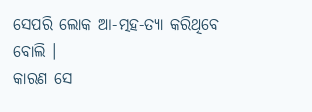ସେପରି ଲୋକ ଆ-ତ୍ମହ-ତ୍ୟା କରିଥିବେ ବୋଲି ।
କାରଣ ସେ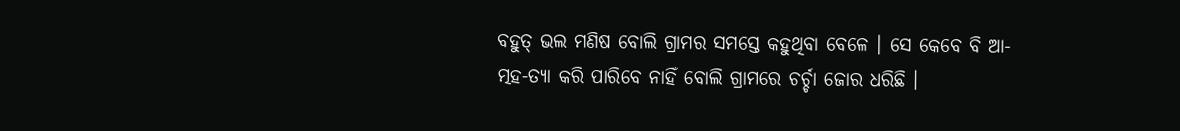ବହୁତ୍ ଭଲ ମଣିଷ ବୋଲି ଗ୍ରାମର ସମସ୍ତେ କହୁଥିବା ବେଳେ । ସେ କେବେ ବି ଆ-ତ୍ମହ-ତ୍ୟା କରି ପାରିବେ ନାହିଁ ବୋଲି ଗ୍ରାମରେ ଚର୍ଚ୍ଚା ଜୋର ଧରିଛି ।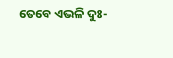ତେବେ ଏଭଳି ଦୁଃ-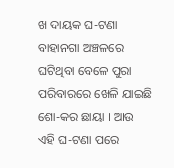ଖ ଦାୟକ ଘ-ଟଣା ବାହାନଗା ଅଞ୍ଚଳରେ ଘଟିଥିବା ବେଳେ ପୁରା ପରିବାରରେ ଖେଳି ଯାଇଛି ଶୋ-କର ଛାୟା । ଆଉ ଏହି ଘ-ଟଣା ପରେ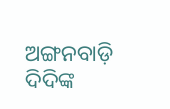ଅଙ୍ଗନବାଡ଼ି ଦିଦିଙ୍କ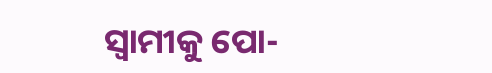ସ୍ୱାମୀକୁ ପୋ-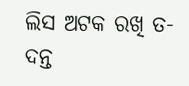ଲିସ ଅଟକ ରଖି ତ-ଦନ୍ତ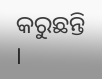କରୁଛନ୍ତି ।